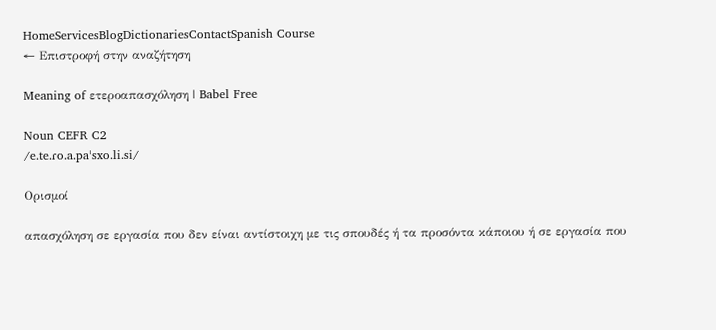HomeServicesBlogDictionariesContactSpanish Course
← Επιστροφή στην αναζήτηση

Meaning of ετεροαπασχόληση | Babel Free

Noun CEFR C2
/e.te.ɾo.a.paˈsxo.li.si/

Ορισμοί

απασχόληση σε εργασία που δεν είναι αντίστοιχη με τις σπουδές ή τα προσόντα κάποιου ή σε εργασία που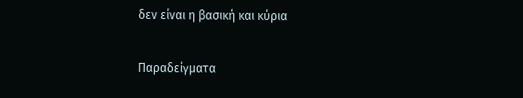δεν είναι η βασική και κύρια

Παραδείγματα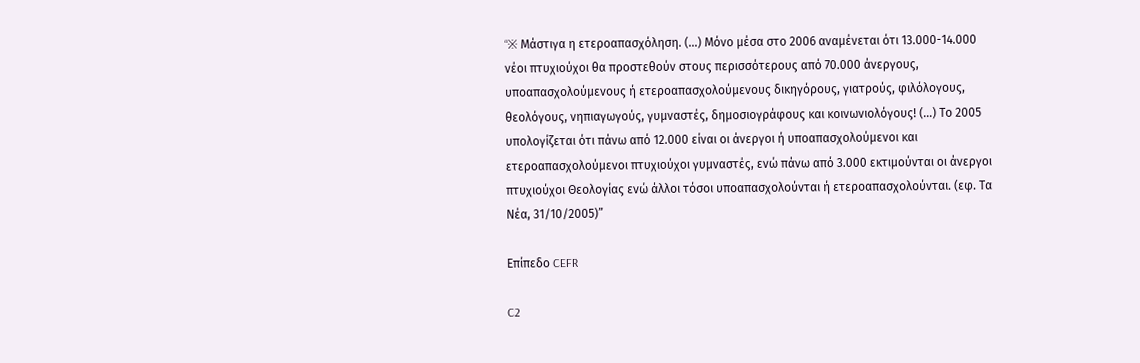“※ Mάστιγα η ετεροαπασχόληση. (…) Μόνο μέσα στο 2006 αναμένεται ότι 13.000-14.000 νέοι πτυχιούχοι θα προστεθούν στους περισσότερους από 70.000 άνεργους, υποαπασχολούμενους ή ετεροαπασχολούμενους δικηγόρους, γιατρούς, φιλόλογους, θεολόγους, νηπιαγωγούς, γυμναστές, δημοσιογράφους και κοινωνιολόγους! (…) Το 2005 υπολογίζεται ότι πάνω από 12.000 είναι οι άνεργοι ή υποαπασχολούμενοι και ετεροαπασχολούμενοι πτυχιούχοι γυμναστές, ενώ πάνω από 3.000 εκτιμούνται οι άνεργοι πτυχιούχοι Θεολογίας ενώ άλλοι τόσοι υποαπασχολούνται ή ετεροαπασχολούνται. (εφ. Τα Νέα, 31/10/2005)”

Επίπεδο CEFR

C2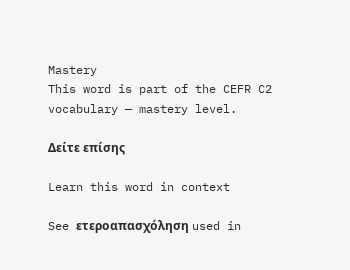Mastery
This word is part of the CEFR C2 vocabulary — mastery level.

Δείτε επίσης

Learn this word in context

See ετεροαπασχόληση used in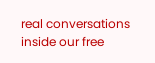real conversations inside our free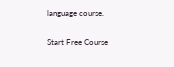language course.

Start Free Course